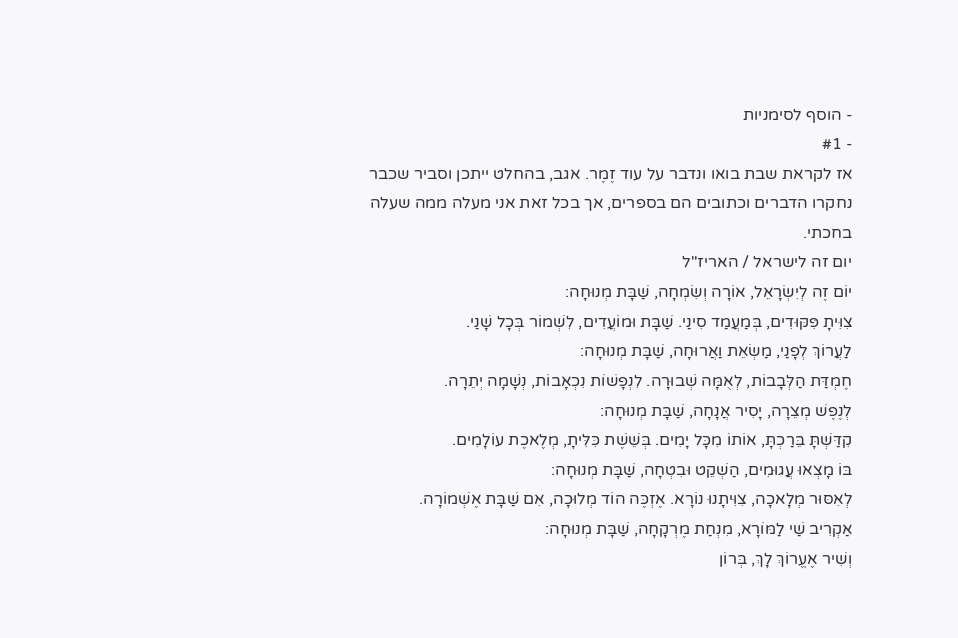- הוסף לסימניות
- #1
אז לקראת שבת בואו ונדבר על עוד זֶמֶר. אגב, בהחלט ייתכן וסביר שכבר נחקרו הדברים וכתובים הם בספרים, אך בכל זאת אני מעלה ממה שעלה בחכתי.
יום זה לישראל / האריז"ל
יוֹם זֶה לְיִשְׂרָאֵל, אוֹרָה וְשִׂמְחָה, שַׁבָּת מְנוּחָה:
צִוִּיתָ פִּקּוּדִים, בְּמַעֲמַד סִינַי. שַׁבָּת וּמוֹעֲדִים, לִשְׁמוֹר בְּכָל שָׁנַי.
לַעֲרוֹךְ לְפָנַי, מַשְׂאֵת וַאֲרוּחָה, שַׁבָּת מְנוּחָה:
חֶמְדַּת הַלְּבָבוֹת, לְאֻמָּה שְׁבוּרָה. לִנְפָשׁוֹת נִכְאָבוֹת, נְשָׁמָה יְתֵרָה.
לְנֶפֶשׁ מְצֵרָה, יָסִיר אֲנָחָה, שַׁבָּת מְנוּחָה:
קִדַּשְׁתָּ בֵּרַכְתָּ, אוֹתוֹ מִכָּל יָמִים. בְּשֵׁשֶׁת כִּלִּיתָ, מְלֶאכֶת עוֹלָמִים.
בּוֹ מָצְאוּ עֲגוּמִים, הַשְׁקֵט וּבִטְחָה, שַׁבָּת מְנוּחָה:
לְאִסּוּר מְלָאכָה, צִוִּיתָנוּ נוֹרָא. אֶזְכֶּה הוֹד מְלוּכָה, אִם שַׁבָּת אֶשְׁמוֹרָה.
אַקְרִיב שַׁי לַמּוֹרָא, מִנְחַת מֶרְקָחָה, שַׁבָּת מְנוּחָה:
וְשִׁיר אֶעֱרוֹךְ לָךְ, בְּרוֹן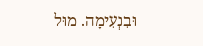וּבִנְעִימָה. מוּל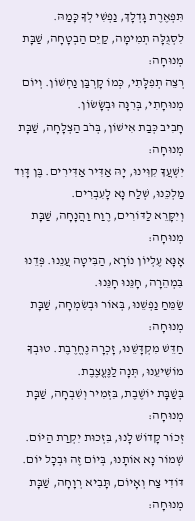תִּפְאֶרֶת גָּדְלָךְ, נַפְשִׁי לְךָ כָּמַהּ.
לִסְגֻלָּה תְמִימָה, קַיֵּם הַבְטָחָה, שַׁבָּת מְנוּחָה:
רְצֵה תְפִלָּתִי, כְּמוֹ קָרְבַּן נַחְשׁוֹן. וְיוֹם מְנוּחָתִי, בְּרִנָּה וּבְשָׂשׂוֹן.
חָבִיב כְּבַת אִישׁוֹן, בְּרֹב הַצְלָחָה, שַׁבָּת מְנוּחָה:
יִשְׁעֲךָ קִוִּינוּ, יָהּ אַדִּיר אַדִּירִים. בֶּן דָּוִד מַלְכֵּנוּ, שְׁלַח נָא לָעִבְרִים.
וְיִקָּרֵא לַדּוֹרִים, רֶוַח וַהֲנָחָה, שַׁבָּת מְנוּחָה:
אָנָּא עֶלְיוֹן נוֹרָא, הַבִּיטָה עֲנֵנוּ. פְּדֵנוּ בִּמְהֵרָה, חָנֵּנוּ חָנֵּנוּ.
שַׂמֵּחַ נַפְשֵׁנוּ, בְּאוֹר וּבְשִׂמְחָה, שַׁבָּת מְנוּחָה:
חַדֵּשׁ מִקְדָּשֵׁנוּ, זָכְרָה נֶחֱרֶבֶת. טוּבְךָ מוֹשִׁיעֵנוּ, תְּנָה לַנֶּעֱצֶבֶת.
בְּשַׁבָּת יוֹשֶׁבֶת, בִּזְמִיר וְשִׁבְחָה, שַׁבָּת מְנוּחָה:
זְכוֹר קָדוֹשׁ לָנוּ, בִּזְכוּת יִקְרַת הַיּוֹם. שְׁמוֹר נָא אוֹתָנוּ, בְּיוֹם זֶה וּבְכָל יוֹם.
דּוֹדִי צַח וְאָיוֹם, תָּבִיא רְוָחָה, שַׁבָּת מְנוּחָה: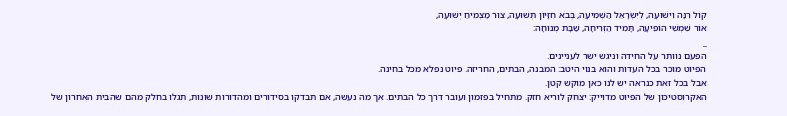קוֹל רִנָּה וִישׁוּעָה, לְיִשְׂרָאֵל הַשְׁמִיעָה, בְּבֹא חִזָּיוֹן תְּשׁוּעָה, צוּר מַצְמִיחַ יְשׁוּעָה,
אוֹר שִׁמְשִׁי הוֹפִיעָה, תָּמִיד הַזְרִיחָה, שַׁבָּת מְנוּחָה:
_
הפעם נוותר על החידה וניגש ישר לעניינים.
הפיוט מוכר בכל העדות והוא בנוי היטב: המבנה, הבתים, החריזה. פיוט נפלא מכל בחינה.
אבל בכל זאת כנראה יש לנו כאן מוקש קטן.
האקרוסטיכון של הפיוט מדוייק: יצחק לוריא חזק. מתחיל בפזמון ועובר דרך כל הבתים. אך מה נעשה, אם תבדקו בסידורים ומהדורות שונות, תגלו בחלק מהם שהבית האחרון של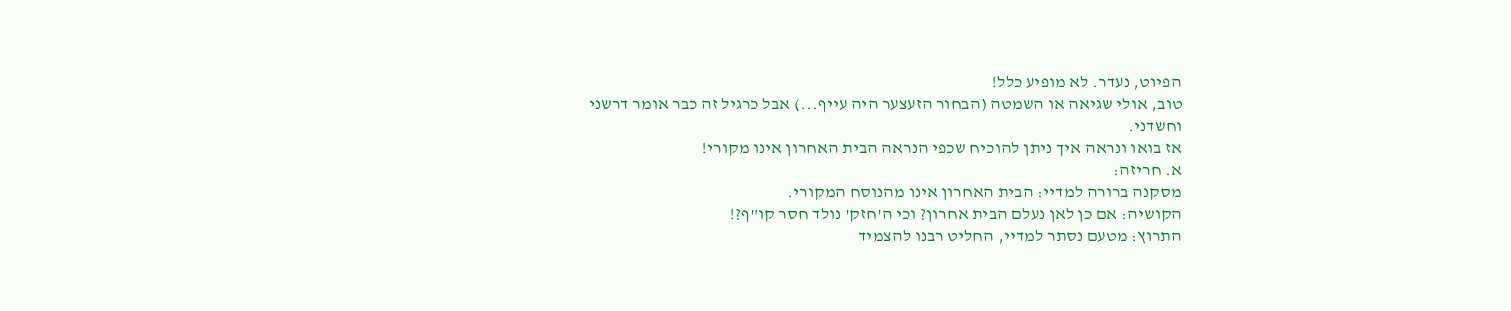הפיוט, נעדר. לא מופיע כלל!
טוב, אולי שגיאה או השמטה (הבחור הזעצער היה עייף...) אבל כרגיל זה כבר אומר דרשני וחשדני.
אז בואו ונראה איך ניתן להוכיח שכפי הנראה הבית האחרון אינו מקורי!
א. חריזה:
מסקנה ברורה למדיי: הבית האחרון אינו מהנוסח המקורי.
הקושיה: אם כן לאן נעלם הבית אחרון? וכי ה'חזק' נולד חסר קו"ף?!
התרוץ: מטעם נסתר למדיי, החליט רבנו להצמיד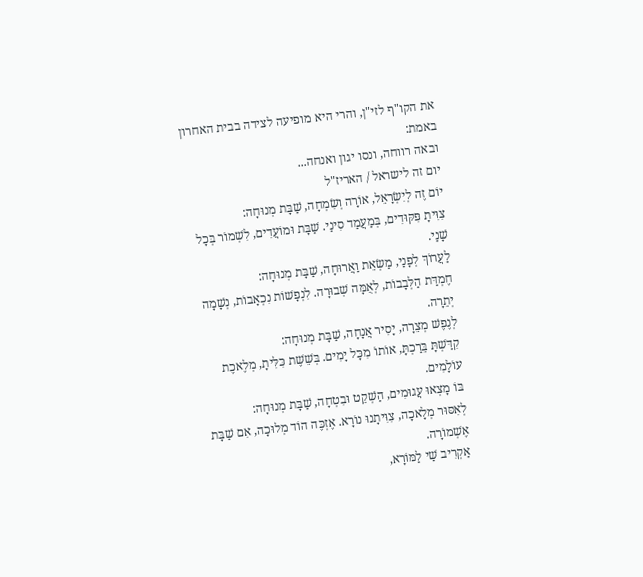את הקו"ף לזי"ן, והרי היא מופיעה לצידה בבית האחרון באמת:
ובאה רווחה, ונסו יגון ואנחה...
יום זה לישראל / האריז"ל
יוֹם זֶה לְיִשְׂרָאֵל, אוֹרָה וְשִׂמְחָה, שַׁבָּת מְנוּחָה:
צִוִּיתָ פִּקּוּדִים, בְּמַעֲמַד סִינַי. שַׁבָּת וּמוֹעֲדִים, לִשְׁמוֹר בְּכָל שָׁנַי.
לַעֲרוֹךְ לְפָנַי, מַשְׂאֵת וַאֲרוּחָה, שַׁבָּת מְנוּחָה:
חֶמְדַּת הַלְּבָבוֹת, לְאֻמָּה שְׁבוּרָה. לִנְפָשׁוֹת נִכְאָבוֹת, נְשָׁמָה יְתֵרָה.
לְנֶפֶשׁ מְצֵרָה, יָסִיר אֲנָחָה, שַׁבָּת מְנוּחָה:
קִדַּשְׁתָּ בֵּרַכְתָּ, אוֹתוֹ מִכָּל יָמִים. בְּשֵׁשֶׁת כִּלִּיתָ, מְלֶאכֶת עוֹלָמִים.
בּוֹ מָצְאוּ עֲגוּמִים, הַשְׁקֵט וּבִטְחָה, שַׁבָּת מְנוּחָה:
לְאִסּוּר מְלָאכָה, צִוִּיתָנוּ נוֹרָא. אֶזְכֶּה הוֹד מְלוּכָה, אִם שַׁבָּת אֶשְׁמוֹרָה.
אַקְרִיב שַׁי לַמּוֹרָא,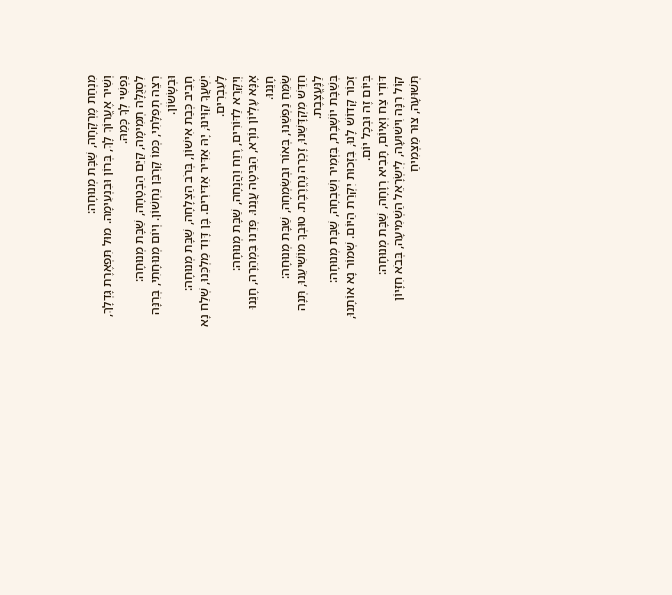מִנְחַת מֶרְקָחָה, שַׁבָּת מְנוּחָה:
וְשִׁיר אֶעֱרוֹךְ לָךְ, בְּרוֹן וּבִנְעִימָה. מוּל תִּפְאֶרֶת גָּדְלָךְ, נַפְשִׁי לְךָ כָּמַהּ.
לִסְגֻלָּה תְמִימָה, קַיֵּם הַבְטָחָה, שַׁבָּת מְנוּחָה:
רְצֵה תְפִלָּתִי, כְּמוֹ קָרְבַּן נַחְשׁוֹן. וְיוֹם מְנוּחָתִי, בְּרִנָּה וּבְשָׂשׂוֹן.
חָבִיב כְּבַת אִישׁוֹן, בְּרֹב הַצְלָחָה, שַׁבָּת מְנוּחָה:
יִשְׁעֲךָ קִוִּינוּ, יָהּ אַדִּיר אַדִּירִים. בֶּן דָּוִד מַלְכֵּנוּ, שְׁלַח נָא לָעִבְרִים.
וְיִקָּרֵא לַדּוֹרִים, רֶוַח וַהֲנָחָה, שַׁבָּת מְנוּחָה:
אָנָּא עֶלְיוֹן נוֹרָא, הַבִּיטָה עֲנֵנוּ. פְּדֵנוּ בִּמְהֵרָה, חָנֵּנוּ חָנֵּנוּ.
שַׂמֵּחַ נַפְשֵׁנוּ, בְּאוֹר וּבְשִׂמְחָה, שַׁבָּת מְנוּחָה:
חַדֵּשׁ מִקְדָּשֵׁנוּ, זָכְרָה נֶחֱרֶבֶת. טוּבְךָ מוֹשִׁיעֵנוּ, תְּנָה לַנֶּעֱצֶבֶת.
בְּשַׁבָּת יוֹשֶׁבֶת, בִּזְמִיר וְשִׁבְחָה, שַׁבָּת מְנוּחָה:
זְכוֹר קָדוֹשׁ לָנוּ, בִּזְכוּת יִקְרַת הַיּוֹם. שְׁמוֹר נָא אוֹתָנוּ, בְּיוֹם זֶה וּבְכָל יוֹם.
דּוֹדִי צַח וְאָיוֹם, תָּבִיא רְוָחָה, שַׁבָּת מְנוּחָה:
קוֹל רִנָּה וִישׁוּעָה, לְיִשְׂרָאֵל הַשְׁמִיעָה, בְּבֹא חִזָּיוֹן תְּשׁוּעָה, צוּר מַצְמִיחַ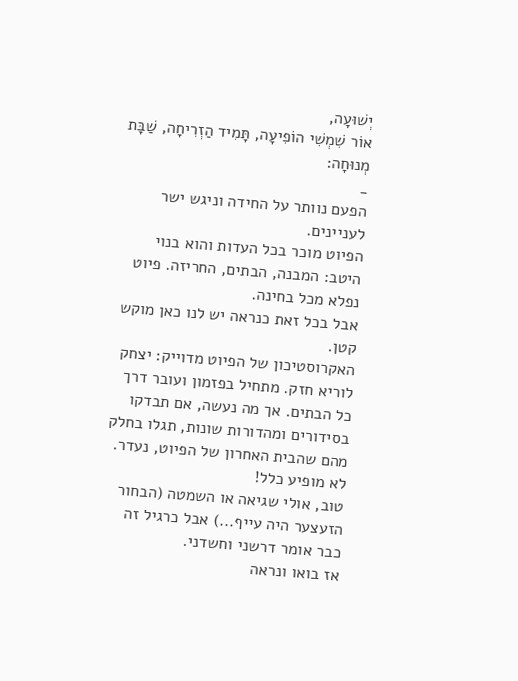יְשׁוּעָה,
אוֹר שִׁמְשִׁי הוֹפִיעָה, תָּמִיד הַזְרִיחָה, שַׁבָּת מְנוּחָה:
_
הפעם נוותר על החידה וניגש ישר לעניינים.
הפיוט מוכר בכל העדות והוא בנוי היטב: המבנה, הבתים, החריזה. פיוט נפלא מכל בחינה.
אבל בכל זאת כנראה יש לנו כאן מוקש קטן.
האקרוסטיכון של הפיוט מדוייק: יצחק לוריא חזק. מתחיל בפזמון ועובר דרך כל הבתים. אך מה נעשה, אם תבדקו בסידורים ומהדורות שונות, תגלו בחלק מהם שהבית האחרון של הפיוט, נעדר. לא מופיע כלל!
טוב, אולי שגיאה או השמטה (הבחור הזעצער היה עייף...) אבל כרגיל זה כבר אומר דרשני וחשדני.
אז בואו ונראה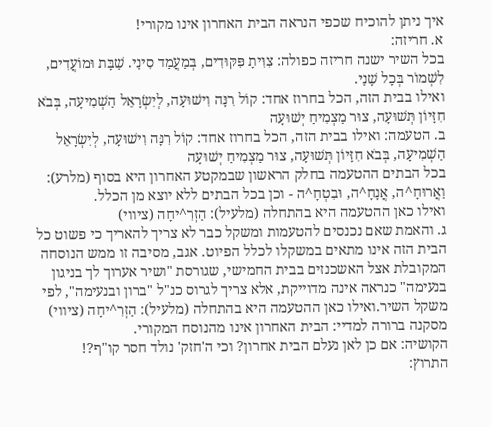איך ניתן להוכיח שכפי הנראה הבית האחרון אינו מקורי!
א. חריזה:
בכל השיר ישנה חריזה כפולה: צִוִּיתָ פִּקּוּדִים, בְּמַעֲמַד סִינַי. שַׁבָּת וּמוֹעֲדִים, לִשְׁמוֹר בְּכָל שָׁנַי.
ואילו בבית הזה, הכל בחרוז אחד: קוֹל רִנָּה וִישׁוּעָה, לְיִשְׂרָאֵל הַשְׁמִיעָה, בְּבֹא חִזָּיוֹן תְּשׁוּעָה, צוּר מַצְמִיחַ יְשׁוּעָה
ב. הטעמה: ואילו בבית הזה, הכל בחרוז אחד: קוֹל רִנָּה וִישׁוּעָה, לְיִשְׂרָאֵל הַשְׁמִיעָה, בְּבֹא חִזָּיוֹן תְּשׁוּעָה, צוּר מַצְמִיחַ יְשׁוּעָה
בכל הבתים ההטעמה בחלק הראשון שבמקטע האחרון היא בסוף (מלרע): וַאֲרוּחָ^ה, אֲנָחָ^ה, וּבִטְחָ^ה - וכן בכל הבתים ללא יוצא מן הכלל.
ואילו כאן ההטעמה היא בהתחלה (מלעיל): הַזְרִ^יחָה (ציווי)
ג. והאמת שאם נכנסים להטעמות ומשקל כבר לא צריך להאריך כי פשוט כל הבית הזה אינו מתאים במשקלו לכלל הפיוט. אגב, מסיבה זו ממש הנוסחה המקובלת אצל האשכנזים בבית החמישי, שגורסת "ושיר אערוך לך בניגון בנעימה" כנראה אינה מדוייקת, אלא צריך לגרוס כנ"ל "ברון ובנעימה", לפי משקל השיר.ואילו כאן ההטעמה היא בהתחלה (מלעיל): הַזְרִ^יחָה (ציווי)
מסקנה ברורה למדיי: הבית האחרון אינו מהנוסח המקורי.
הקושיה: אם כן לאן נעלם הבית אחרון? וכי ה'חזק' נולד חסר קו"ף?!
התרוץ: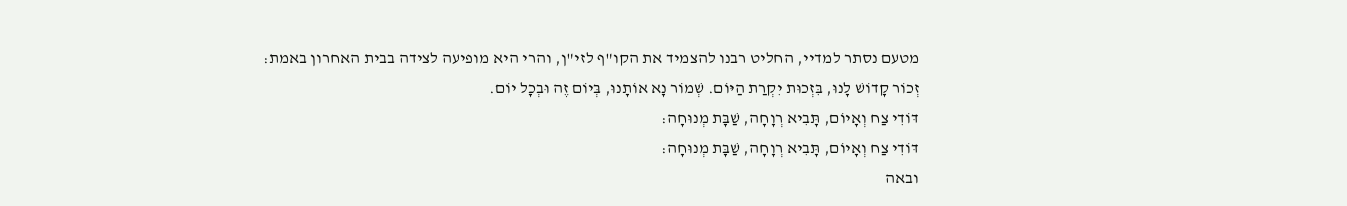מטעם נסתר למדיי, החליט רבנו להצמיד את הקו"ף לזי"ן, והרי היא מופיעה לצידה בבית האחרון באמת:
זְכוֹר קָדוֹשׁ לָנוּ, בִּזְכוּת יִקְרַת הַיּוֹם. שְׁמוֹר נָא אוֹתָנוּ, בְּיוֹם זֶה וּבְכָל יוֹם.
דּוֹדִי צַח וְאָיוֹם, תָּבִיא רְוָחָה, שַׁבָּת מְנוּחָה:
דּוֹדִי צַח וְאָיוֹם, תָּבִיא רְוָחָה, שַׁבָּת מְנוּחָה:
ובאה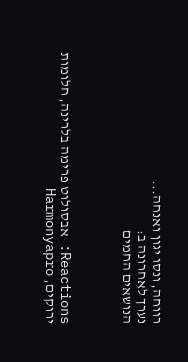רווחה, ונסו יגון ואנחה...
נערך לאחרונה ב:
הנושאים החמים



Reactions: אבסולוט פרימה בלרינה, חלומות ירוקים, Harmonyapro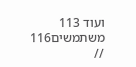ועוד 113 משתמשים116 //